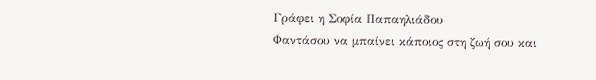Γράφει η Σοφία Παπαηλιάδου
Φαντάσου να μπαίνει κάποιος στη ζωή σου και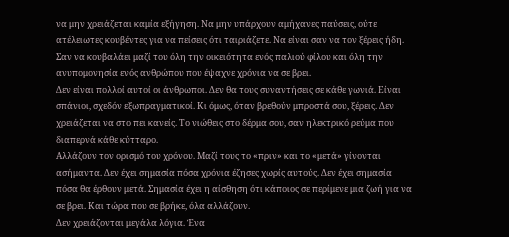να μην χρειάζεται καμία εξήγηση. Να μην υπάρχουν αμήχανες παύσεις, ούτε ατέλειωτες κουβέντες για να πείσεις ότι ταιριάζετε. Να είναι σαν να τον ξέρεις ήδη. Σαν να κουβαλάει μαζί του όλη την οικειότητα ενός παλιού φίλου και όλη την ανυπομονησία ενός ανθρώπου που έψαχνε χρόνια να σε βρει.
Δεν είναι πολλοί αυτοί οι άνθρωποι. Δεν θα τους συναντήσεις σε κάθε γωνιά. Είναι σπάνιοι, σχεδόν εξωπραγματικοί. Κι όμως, όταν βρεθούν μπροστά σου, ξέρεις. Δεν χρειάζεται να στο πει κανείς. Το νιώθεις στο δέρμα σου, σαν ηλεκτρικό ρεύμα που διαπερνά κάθε κύτταρο.
Αλλάζουν τον ορισμό του χρόνου. Μαζί τους το «πριν» και το «μετά» γίνονται ασήμαντα. Δεν έχει σημασία πόσα χρόνια έζησες χωρίς αυτούς. Δεν έχει σημασία πόσα θα έρθουν μετά. Σημασία έχει η αίσθηση ότι κάποιος σε περίμενε μια ζωή για να σε βρει. Και τώρα που σε βρήκε, όλα αλλάζουν.
Δεν χρειάζονται μεγάλα λόγια. Ένα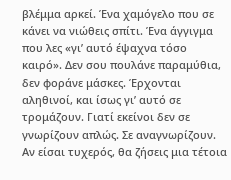βλέμμα αρκεί. Ένα χαμόγελο που σε κάνει να νιώθεις σπίτι. Ένα άγγιγμα που λες «γι’ αυτό έψαχνα τόσο καιρό». Δεν σου πουλάνε παραμύθια, δεν φοράνε μάσκες. Έρχονται αληθινοί, και ίσως γι’ αυτό σε τρομάζουν. Γιατί εκείνοι δεν σε γνωρίζουν απλώς. Σε αναγνωρίζουν.
Αν είσαι τυχερός, θα ζήσεις μια τέτοια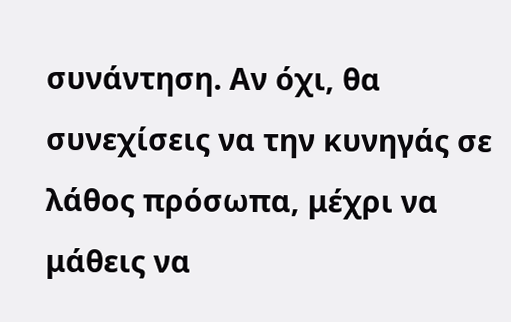συνάντηση. Αν όχι, θα συνεχίσεις να την κυνηγάς σε λάθος πρόσωπα, μέχρι να μάθεις να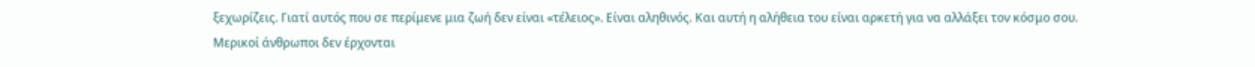ξεχωρίζεις. Γιατί αυτός που σε περίμενε μια ζωή δεν είναι «τέλειος». Είναι αληθινός. Και αυτή η αλήθεια του είναι αρκετή για να αλλάξει τον κόσμο σου.
Μερικοί άνθρωποι δεν έρχονται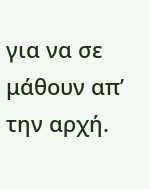για να σε μάθουν απ’ την αρχή.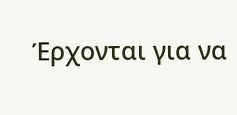Έρχονται για να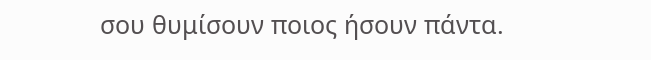σου θυμίσουν ποιος ήσουν πάντα.